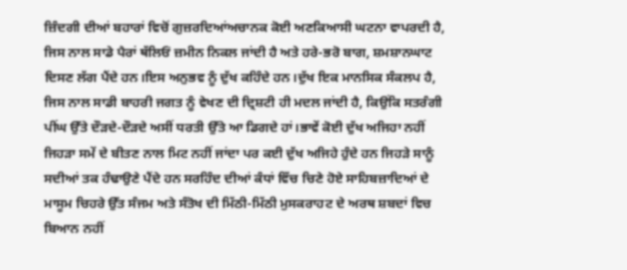ਜ਼ਿੰਦਗੀ ਦੀਆਂ ਬਹਾਰਾਂ ਵਿਚੋਂ ਗੁਜ਼ਰਦਿਆਂਅਚਾਨਕ ਕੋਈ ਅਣਕਿਆਸੀ ਘਟਨਾ ਵਾਪਰਦੀ ਹੈ, ਜਿਸ ਨਾਲ ਸਾਡੇ ਪੈਰਾਂ ਥੱਲਿਓਂ ਜ਼ਮੀਨ ਨਿਕਲ ਜਾਂਦੀ ਹੈ ਅਤੇ ਹਰੇ-ਭਰੋ ਬਾਗ, ਸ਼ਮਸ਼ਾਨਘਾਟ ਦਿਸਣ ਲੱਗ ਪੈਂਦੇ ਹਨ।ਇਸ ਅਨੁਭਵ ਨੂੰ ਦੁੱਖ ਕਹਿੰਦੇ ਹਨ।ਦੁੱਖ ਇਕ ਮਾਨਸਿਕ ਸੰਕਲਪ ਹੈ, ਜਿਸ ਨਾਲ ਸਾਡੀ ਬਾਹਰੀ ਜਗਤ ਨੂੰ ਵੇਖਣ ਦੀ ਦ੍ਰਿਸ਼ਟੀ ਹੀ ਮਦਲ ਜਾਂਦੀ ਹੈ, ਕਿਉਂਕਿ ਸਤਰੰਗੀ ਪੀਂਘ ਉੱਤੇ ਦੌੜਦੇ-ਦੌੜਦੇ ਅਸੀਂ ਧਰਤੀ ਉੱਤੇ ਆ ਡਿਗਦੇ ਹਾਂ।ਭਾਵੇਂ ਕੋਈ ਦੁੱਖ ਅਜਿਹਾ ਨਹੀਂ ਜਿਹੜਾ ਸਮੇਂ ਦੇ ਬੀਤਣ ਨਾਲ ਮਿਟ ਨਹੀਂ ਜਾਂਦਾ ਪਰ ਕਈ ਦੁੱਖ ਅਜਿਹੇ ਹੁੰਦੇ ਹਨ ਜਿਹੜੇ ਸਾਨੂੰ ਸਦੀਆਂ ਤਕ ਹੰਢਾਉਣੇ ਪੈਂਦੇ ਹਨ ਸਰਹਿੰਦ ਦੀਆਂ ਕੰਧਾਂ ਵਿੱਚ ਚਿਣੇ ਹੋਏ ਸਾਹਿਬਜ਼ਾਦਿਆਂ ਦੇ ਮਾਸੂਮ ਚਿਹਰੇ ਉੱਤ ਸੰਜਮ ਅਤੇ ਸੰਤੋਖ ਦੀ ਮਿੱਠੀ-ਮਿੱਠੀ ਮੁਸਕਰਾਹਟ ਦੇ ਅਰਥ ਸ਼ਬਦਾਂ ਵਿਚ ਬਿਆਨ ਨਹੀਂ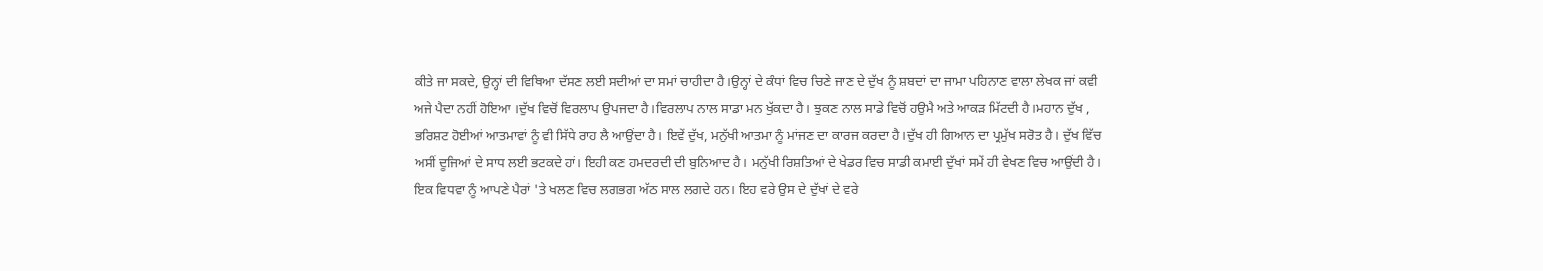ਕੀਤੇ ਜਾ ਸਕਦੇ, ਉਨ੍ਹਾਂ ਦੀ ਵਿਥਿਆ ਦੱਸਣ ਲਈ ਸਦੀਆਂ ਦਾ ਸਮਾਂ ਚਾਹੀਦਾ ਹੈ।ਉਨ੍ਹਾਂ ਦੇ ਕੰਧਾਂ ਵਿਚ ਚਿਣੇ ਜਾਣ ਦੇ ਦੁੱਖ ਨੂੰ ਸ਼ਬਦਾਂ ਦਾ ਜਾਮਾ ਪਹਿਨਾਣ ਵਾਲਾ ਲੇਖਕ ਜਾਂ ਕਵੀ ਅਜੇ ਪੈਦਾ ਨਹੀਂ ਹੋਇਆ ।ਦੁੱਖ ਵਿਚੋਂ ਵਿਰਲਾਪ ਉਪਜਦਾ ਹੈ।ਵਿਰਲਾਪ ਨਾਲ ਸਾਡਾ ਮਨ ਖੁੱਕਦਾ ਹੈ। ਝੁਕਣ ਨਾਲ ਸਾਡੇ ਵਿਚੋਂ ਹਉਮੈ ਅਤੇ ਆਕੜ ਮਿੱਟਦੀ ਹੈ।ਮਹਾਨ ਦੁੱਖ , ਭਰਿਸ਼ਟ ਹੋਈਆਂ ਆਤਮਾਵਾਂ ਨੂੰ ਵੀ ਸਿੱਧੇ ਰਾਹ ਲੈ ਆਉਂਦਾ ਹੈ। ਇਵੇਂ ਦੁੱਖ, ਮਨੁੱਖੀ ਆਤਮਾ ਨੂੰ ਮਾਂਜਣ ਦਾ ਕਾਰਜ ਕਰਦਾ ਹੈ।ਦੁੱਖ ਹੀ ਗਿਆਨ ਦਾ ਪ੍ਰਮੁੱਖ ਸਰੋਤ ਹੈ। ਦੁੱਖ ਵਿੱਚ ਅਸੀਂ ਦੂਜਿਆਂ ਦੇ ਸਾਧ ਲਈ ਭਟਕਦੇ ਹਾਂ। ਇਹੀ ਕਣ ਹਮਦਰਦੀ ਦੀ ਬੁਨਿਆਦ ਹੈ। ਮਨੁੱਖੀ ਰਿਸ਼ਤਿਆਂ ਦੇ ਖੇਡਰ ਵਿਚ ਸਾਡੀ ਕਮਾਈ ਦੁੱਖਾਂ ਸਮੇਂ ਹੀ ਵੇਖਣ ਵਿਚ ਆਉਂਦੀ ਹੈ। ਇਕ ਵਿਧਵਾ ਨੂੰ ਆਪਣੇ ਪੈਰਾਂ 'ਤੇ ਖਲਣ ਵਿਚ ਲਗਭਗ ਅੱਠ ਸਾਲ ਲਗਦੇ ਹਨ। ਇਹ ਵਰੇ ਉਸ ਦੇ ਦੁੱਖਾਂ ਦੇ ਵਰੇ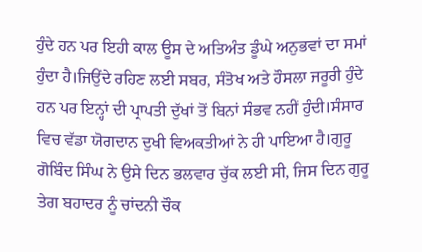ਹੁੰਦੇ ਹਨ ਪਰ ਇਹੀ ਕਾਲ ਊਸ ਦੇ ਅਤਿਅੰਤ ਡੂੰਘੇ ਅਨੁਭਵਾਂ ਦਾ ਸਮਾਂ ਹੁੰਦਾ ਹੈ।ਜਿਉਂਦੇ ਰਹਿਣ ਲਈ ਸਬਰ, ਸੰਤੋਖ ਅਤੇ ਹੌਸਲਾ ਜਰੂਰੀ ਹੁੰਦੇ ਹਨ ਪਰ ਇਨ੍ਹਾਂ ਦੀ ਪ੍ਰਾਪਤੀ ਦੁੱਖਾਂ ਤੋਂ ਬਿਨਾਂ ਸੰਭਵ ਨਹੀਂ ਹੁੰਦੀ।ਸੰਸਾਰ ਵਿਚ ਵੱਡਾ ਯੋਗਦਾਨ ਦੁਖੀ ਵਿਅਕਤੀਆਂ ਨੇ ਹੀ ਪਾਇਆ ਹੈ।ਗੁਰੂ ਗੋਬਿੰਦ ਸਿੰਘ ਨੇ ਉਸੇ ਦਿਨ ਭਲਵਾਰ ਚੁੱਕ ਲਈ ਸੀ, ਜਿਸ ਦਿਨ ਗੁਰੂ ਤੇਗ ਬਹਾਦਰ ਨੂੰ ਚਾਂਦਨੀ ਚੌਕ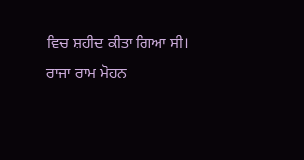ਵਿਚ ਸ਼ਹੀਦ ਕੀਤਾ ਗਿਆ ਸੀ। ਰਾਜਾ ਰਾਮ ਮੋਹਨ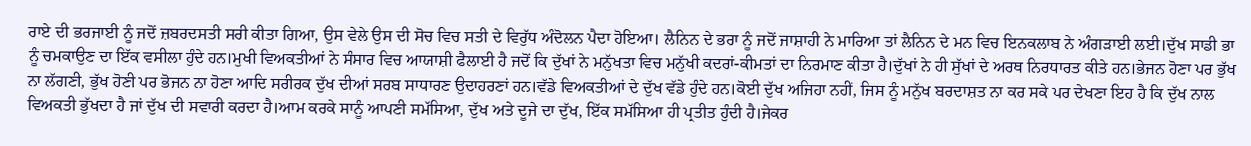ਰਾਏ ਦੀ ਭਰਜਾਈ ਨੂੰ ਜਦੋਂ ਜ਼ਬਰਦਸਤੀ ਸਰੀ ਕੀਤਾ ਗਿਆ, ਉਸ ਵੇਲੇ ਉਸ ਦੀ ਸੋਚ ਵਿਚ ਸਤੀ ਦੇ ਵਿਰੁੱਧ ਅੰਦੋਲਨ ਪੈਦਾ ਹੋਇਆ। ਲੈਨਿਨ ਦੇ ਭਰਾ ਨੂੰ ਜਦੋਂ ਜਾਸ਼ਾਹੀ ਨੇ ਮਾਰਿਆ ਤਾਂ ਲੈਨਿਨ ਦੇ ਮਨ ਵਿਚ ਇਨਕਲਾਬ ਨੇ ਅੰਗੜਾਈ ਲਈ।ਦੁੱਖ ਸਾਡੀ ਭਾ ਨੂੰ ਚਮਕਾਉਣ ਦਾ ਇੱਕ ਵਸੀਲਾ ਹੁੰਦੇ ਹਨ।ਮੁਖੀ ਵਿਅਕਤੀਆਂ ਨੇ ਸੰਸਾਰ ਵਿਚ ਆਯਾਸ਼ੀ ਫੈਲਾਈ ਹੈ ਜਦੋਂ ਕਿ ਦੁੱਖਾਂ ਨੇ ਮਨੁੱਖਤਾ ਵਿਚ ਮਨੁੱਖੀ ਕਦਰਾਂ-ਕੀਮਤਾਂ ਦਾ ਨਿਰਮਾਣ ਕੀਤਾ ਹੈ।ਦੁੱਖਾਂ ਨੇ ਹੀ ਸੁੱਖਾਂ ਦੇ ਅਰਥ ਨਿਰਧਾਰਤ ਕੀਤੇ ਹਨ।ਭੇਜਨ ਹੋਣਾ ਪਰ ਭੁੱਖ ਨਾ ਲੱਗਣੀ, ਭੁੱਖ ਹੋਣੀ ਪਰ ਭੋਜਨ ਨਾ ਹੋਣਾ ਆਦਿ ਸਰੀਰਕ ਦੁੱਖ ਦੀਆਂ ਸਰਬ ਸਾਧਾਰਣ ਉਦਾਹਰਣਾਂ ਹਨ।ਵੱਡੇ ਵਿਅਕਤੀਆਂ ਦੇ ਦੁੱਖ ਵੱਡੇ ਹੁੰਦੇ ਹਨ।ਕੋਈ ਦੁੱਖ ਅਜਿਹਾ ਨਹੀਂ, ਜਿਸ ਨੂੰ ਮਨੁੱਖ ਬਰਦਾਸ਼ਤ ਨਾ ਕਰ ਸਕੇ ਪਰ ਦੇਖਣਾ ਇਹ ਹੈ ਕਿ ਦੁੱਖ ਨਾਲ ਵਿਅਕਤੀ ਭੁੱਖਦਾ ਹੈ ਜਾਂ ਦੁੱਖ ਦੀ ਸਵਾਰੀ ਕਰਦਾ ਹੈ।ਆਮ ਕਰਕੇ ਸਾਨੂੰ ਆਪਣੀ ਸਮੱਸਿਆ, ਦੁੱਖ ਅਤੇ ਦੂਜੇ ਦਾ ਦੁੱਖ, ਇੱਕ ਸਮੱਸਿਆ ਹੀ ਪ੍ਰਤੀਤ ਹੁੰਦੀ ਹੈ।ਜੇਕਰ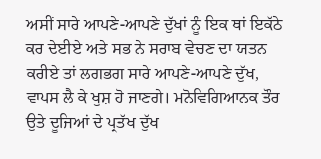ਅਸੀਂ ਸਾਰੇ ਆਪਣੇ-ਆਪਣੇ ਦੁੱਖਾਂ ਨੂੰ ਇਕ ਥਾਂ ਇਕੱਠੇ ਕਰ ਦੇਈਏ ਅਤੇ ਸਭ ਨੇ ਸਰਾਬ ਵੇਚਣ ਦਾ ਯਤਨ ਕਰੀਏ ਤਾਂ ਲਗਭਗ ਸਾਰੇ ਆਪਣੇ-ਆਪਣੇ ਦੁੱਖ, ਵਾਪਸ ਲੈ ਕੇ ਖੁਸ਼ ਹੋ ਜਾਣਗੇ। ਮਨੋਵਿਗਿਆਨਕ ਤੌਰ ਉਤੇ ਦੂਜਿਆਂ ਦੇ ਪ੍ਰਤੱਖ ਦੁੱਖ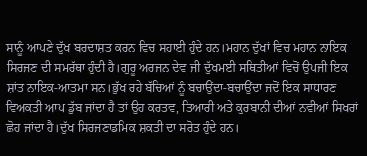ਸਾਨੂੰ ਆਪਣੇ ਦੁੱਖ ਬਰਦਾਸ਼ਤ ਕਰਨ ਵਿਚ ਸਹਾਈ ਹੁੰਦੇ ਹਨ।ਮਹਾਨ ਦੁੱਖਾਂ ਵਿਚ ਮਹਾਨ ਨਾਇਕ ਸਿਰਜਣ ਦੀ ਸਮਰੱਥਾ ਹੁੰਦੀ ਹੈ।ਗੁਰੂ ਅਰਜਨ ਦੇਵ ਜੀ ਦੁੱਖਮਈ ਸਥਿਤੀਆਂ ਵਿਚੋਂ ਉਪਜੀ ਇਕ ਸ਼ਾਂਤ ਨਾਇਕ-ਆਤਮਾ ਸਨ।ਭੁੱਖ ਰਹੇ ਬੱਚਿਆਂ ਨੂੰ ਬਚਾਉਂਦਾ-ਬਚਾਉਂਦਾ ਜਦੋਂ ਇਕ ਸਾਧਾਰਣ ਵਿਅਕਤੀ ਆਪ ਡੁੱਬ ਜਾਂਦਾ ਹੈ ਤਾਂ ਉਹ ਕਰਤਵ, ਤਿਆਰੀ ਅਤੇ ਕੁਰਬਾਨੀ ਦੀਆਂ ਨਵੀਆਂ ਸਿਖਰਾਂ ਛੋਹ ਜਾਂਦਾ ਹੈ।ਦੁੱਖ ਸਿਰਜਣਾਡਮਿਕ ਸ਼ਕਤੀ ਦਾ ਸਰੋਤ ਹੁੰਦੇ ਹਨ।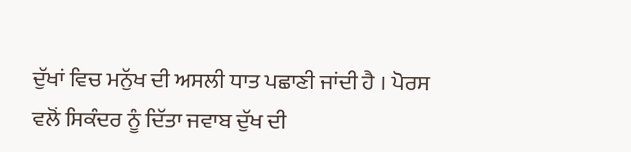ਦੁੱਖਾਂ ਵਿਚ ਮਨੁੱਖ ਦੀ ਅਸਲੀ ਧਾਤ ਪਛਾਣੀ ਜਾਂਦੀ ਹੈ । ਪੋਰਸ ਵਲੋਂ ਸਿਕੰਦਰ ਨੂੰ ਦਿੱਤਾ ਜਵਾਬ ਦੁੱਖ ਦੀ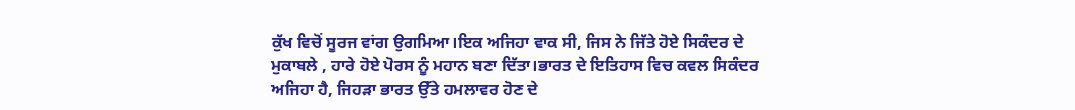ਕੁੱਖ ਵਿਚੋਂ ਸੂਰਜ ਵਾਂਗ ਉਗਮਿਆ।ਇਕ ਅਜਿਹਾ ਵਾਕ ਸੀ, ਜਿਸ ਨੇ ਜਿੱਤੇ ਹੋਏ ਸਿਕੰਦਰ ਦੇ ਮੁਕਾਬਲੇ , ਹਾਰੇ ਹੋਏ ਪੋਰਸ ਨੂੰ ਮਹਾਨ ਬਣਾ ਦਿੱਤਾ।ਭਾਰਤ ਦੇ ਇਤਿਹਾਸ ਵਿਚ ਕਵਲ ਸਿਕੰਦਰ ਅਜਿਹਾ ਹੈ, ਜਿਹੜਾ ਭਾਰਤ ਉੱਤੇ ਹਮਲਾਵਰ ਹੋਣ ਦੇ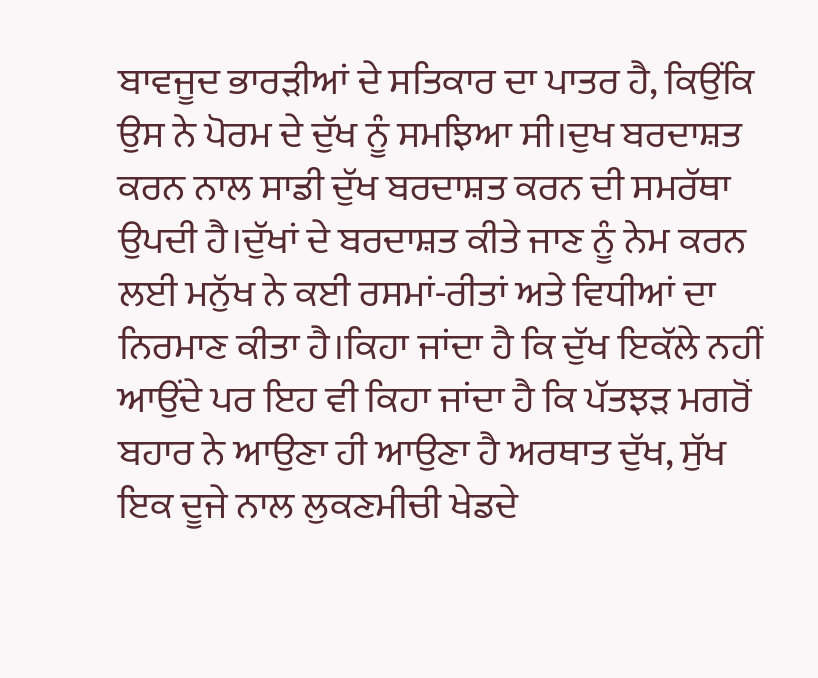ਬਾਵਜੂਦ ਭਾਰੜੀਆਂ ਦੇ ਸਤਿਕਾਰ ਦਾ ਪਾਤਰ ਹੈ, ਕਿਉਂਕਿ ਉਸ ਨੇ ਪੋਰਮ ਦੇ ਦੁੱਖ ਨੂੰ ਸਮਝਿਆ ਸੀ।ਦੁਖ ਬਰਦਾਸ਼ਤ ਕਰਨ ਨਾਲ ਸਾਡੀ ਦੁੱਖ ਬਰਦਾਸ਼ਤ ਕਰਨ ਦੀ ਸਮਰੱਥਾ ਉਪਦੀ ਹੈ।ਦੁੱਖਾਂ ਦੇ ਬਰਦਾਸ਼ਤ ਕੀਤੇ ਜਾਣ ਨੂੰ ਨੇਮ ਕਰਨ ਲਈ ਮਨੁੱਖ ਨੇ ਕਈ ਰਸਮਾਂ-ਰੀਤਾਂ ਅਤੇ ਵਿਧੀਆਂ ਦਾ ਨਿਰਮਾਣ ਕੀਤਾ ਹੈ।ਕਿਹਾ ਜਾਂਦਾ ਹੈ ਕਿ ਦੁੱਖ ਇਕੱਲੇ ਨਹੀਂ ਆਉਂਦੇ ਪਰ ਇਹ ਵੀ ਕਿਹਾ ਜਾਂਦਾ ਹੈ ਕਿ ਪੱਤਝੜ ਮਗਰੋਂ ਬਹਾਰ ਨੇ ਆਉਣਾ ਹੀ ਆਉਣਾ ਹੈ ਅਰਥਾਤ ਦੁੱਖ, ਸੁੱਖ ਇਕ ਦੂਜੇ ਨਾਲ ਲੁਕਣਮੀਚੀ ਖੇਡਦੇ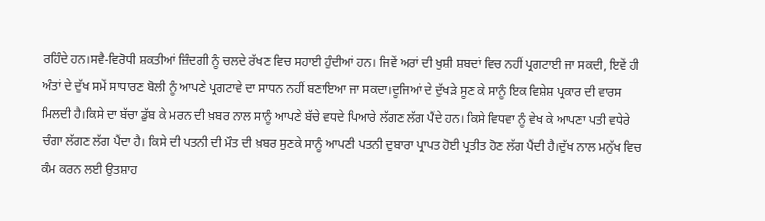ਰਹਿੰਦੇ ਹਨ।ਸਵੈ-ਵਿਰੋਧੀ ਸ਼ਕਤੀਆਂ ਜ਼ਿੰਦਗੀ ਨੂੰ ਚਲਦੇ ਰੱਖਣ ਵਿਚ ਸਹਾਈ ਹੁੰਦੀਆਂ ਹਨ। ਜਿਵੇਂ ਅਰਾਂ ਦੀ ਖੁਸ਼ੀ ਸ਼ਬਦਾਂ ਵਿਚ ਨਹੀਂ ਪ੍ਰਗਟਾਈ ਜਾ ਸਕਦੀ, ਇਵੇਂ ਹੀ ਅੰਤਾਂ ਦੇ ਦੁੱਖ ਸਮੇਂ ਸਾਧਾਰਣ ਬੋਲੀ ਨੂੰ ਆਪਣੇ ਪ੍ਰਗਟਾਵੇ ਦਾ ਸਾਧਨ ਨਹੀਂ ਬਣਾਇਆ ਜਾ ਸਕਦਾ।ਦੂਜਿਆਂ ਦੇ ਦੁੱਖੜੇ ਸੂਣ ਕੇ ਸਾਨੂੰ ਇਕ ਵਿਸ਼ੇਸ਼ ਪ੍ਰਕਾਰ ਦੀ ਵਾਰਸ ਮਿਲਦੀ ਹੈ।ਕਿਸੇ ਦਾ ਬੱਚਾ ਡੁੱਬ ਕੇ ਮਰਨ ਦੀ ਖ਼ਬਰ ਨਾਲ ਸਾਨੂੰ ਆਪਣੇ ਬੱਚੇ ਵਧਦੇ ਪਿਆਰੇ ਲੱਗਣ ਲੱਗ ਪੈਂਦੇ ਹਨ। ਕਿਸੇ ਵਿਧਵਾ ਨੂੰ ਵੇਖ ਕੇ ਆਪਣਾ ਪਤੀ ਵਧੇਰੇ ਚੰਗਾ ਲੱਗਣ ਲੱਗ ਪੈਂਦਾ ਹੈ। ਕਿਸੇ ਦੀ ਪਤਨੀ ਦੀ ਮੌਤ ਦੀ ਖ਼ਬਰ ਸੁਣਕੇ ਸਾਨੂੰ ਆਪਣੀ ਪਤਨੀ ਦੁਬਾਰਾ ਪ੍ਰਾਪਤ ਹੋਈ ਪ੍ਰਤੀਤ ਹੋਣ ਲੱਗ ਪੈਂਦੀ ਹੈ।ਦੁੱਖ ਨਾਲ ਮਨੁੱਖ ਵਿਚ ਕੰਮ ਕਰਨ ਲਈ ਉਤਸ਼ਾਹ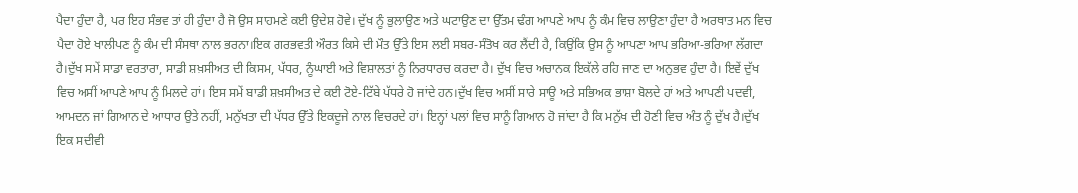ਪੈਦਾ ਹੁੰਦਾ ਹੈ, ਪਰ ਇਹ ਸੰਭਵ ਤਾਂ ਹੀ ਹੁੰਦਾ ਹੈ ਜੋ ਉਸ ਸਾਹਮਣੇ ਕਈ ਉਦੇਸ਼ ਹੋਵੇ। ਦੁੱਖ ਨੂੰ ਭੁਲਾਉਣ ਅਤੇ ਘਟਾਉਣ ਦਾ ਉੱਤਮ ਢੰਗ ਆਪਣੇ ਆਪ ਨੂੰ ਕੰਮ ਵਿਚ ਲਾਉਣਾ ਹੁੰਦਾ ਹੈ ਅਰਥਾਤ ਮਨ ਵਿਚ ਪੈਦਾ ਹੋਏ ਖਾਲੀਪਣ ਨੂੰ ਕੰਮ ਦੀ ਸੰਸਥਾ ਨਾਲ ਭਰਨਾ।ਇਕ ਗਰਭਵਤੀ ਔਰਤ ਕਿਸੇ ਦੀ ਮੌਤ ਉੱਤੇ ਇਸ ਲਈ ਸਬਰ-ਸੰਤੋਖ ਕਰ ਲੈਂਦੀ ਹੈ, ਕਿਉਂਕਿ ਉਸ ਨੂੰ ਆਪਣਾ ਆਪ ਭਰਿਆ-ਭਰਿਆ ਲੱਗਦਾ ਹੈ।ਦੁੱਖ ਸਮੇਂ ਸਾਡਾ ਵਰਤਾਰਾ, ਸਾਡੀ ਸ਼ਖ਼ਸੀਅਤ ਦੀ ਕਿਸਮ, ਪੱਧਰ, ਨੂੰਘਾਈ ਅਤੇ ਵਿਸ਼ਾਲਤਾਂ ਨੂੰ ਨਿਰਧਾਰਚ ਕਰਦਾ ਹੈ। ਦੁੱਖ ਵਿਚ ਅਚਾਨਕ ਇਕੱਲੇ ਰਹਿ ਜਾਣ ਦਾ ਅਨੁਭਵ ਹੁੰਦਾ ਹੈ। ਇਵੇਂ ਦੁੱਖ ਵਿਚ ਅਸੀਂ ਆਪਣੇ ਆਪ ਨੂੰ ਮਿਲਦੇ ਹਾਂ। ਇਸ ਸਮੇਂ ਬਾਡੀ ਸ਼ਖ਼ਸੀਅਤ ਦੇ ਕਈ ਟੋਏ-ਟਿੱਬੇ ਪੱਧਰੇ ਹੋ ਜਾਂਦੇ ਹਨ।ਦੁੱਖ ਵਿਚ ਅਸੀਂ ਸਾਰੇ ਸਾਊ ਅਤੇ ਸਭਿਅਕ ਭਾਸ਼ਾ ਬੋਲਦੇ ਹਾਂ ਅਤੇ ਆਪਣੀ ਪਦਵੀ, ਆਮਦਨ ਜਾਂ ਗਿਆਨ ਦੇ ਆਧਾਰ ਉਤੇ ਨਹੀਂ, ਮਨੁੱਖਤਾ ਦੀ ਪੱਧਰ ਉੱਤੇ ਇਕਦੂਜੇ ਨਾਲ ਵਿਚਰਦੇ ਹਾਂ। ਇਨ੍ਹਾਂ ਪਲਾਂ ਵਿਚ ਸਾਨੂੰ ਗਿਆਨ ਹੋ ਜਾਂਦਾ ਹੈ ਕਿ ਮਨੁੱਖ ਦੀ ਹੋਣੀ ਵਿਚ ਅੰਤ ਨੂੰ ਦੁੱਖ ਹੈ।ਦੁੱਖ ਇਕ ਸਦੀਵੀ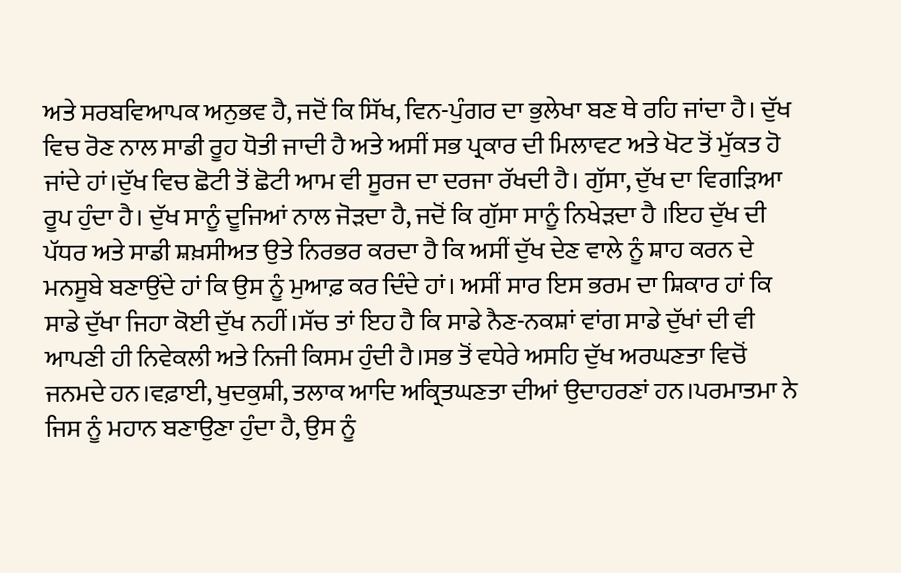ਅਤੇ ਸਰਬਵਿਆਪਕ ਅਨੁਭਵ ਹੈ, ਜਦੋਂ ਕਿ ਸਿੱਖ, ਵਿਨ-ਪੁੰਗਰ ਦਾ ਭੁਲੇਖਾ ਬਣ ਥੇ ਰਹਿ ਜਾਂਦਾ ਹੈ। ਦੁੱਖ ਵਿਚ ਰੋਣ ਨਾਲ ਸਾਡੀ ਰੂਹ ਧੋਤੀ ਜਾਦੀ ਹੈ ਅਤੇ ਅਸੀਂ ਸਭ ਪ੍ਰਕਾਰ ਦੀ ਮਿਲਾਵਟ ਅਤੇ ਖੋਟ ਤੋਂ ਮੁੱਕਤ ਹੋ ਜਾਂਦੇ ਹਾਂ।ਦੁੱਖ ਵਿਚ ਛੋਟੀ ਤੋਂ ਛੋਟੀ ਆਮ ਵੀ ਸੂਰਜ ਦਾ ਦਰਜਾ ਰੱਖਦੀ ਹੈ। ਗੁੱਸਾ, ਦੁੱਖ ਦਾ ਵਿਗੜਿਆ ਰੂਪ ਹੁੰਦਾ ਹੈ। ਦੁੱਖ ਸਾਨੂੰ ਦੂਜਿਆਂ ਨਾਲ ਜੋੜਦਾ ਹੈ, ਜਦੋਂ ਕਿ ਗੁੱਸਾ ਸਾਨੂੰ ਨਿਖੇੜਦਾ ਹੈ ।ਇਹ ਦੁੱਖ ਦੀ ਪੱਧਰ ਅਤੇ ਸਾਡੀ ਸ਼ਖ਼ਸੀਅਤ ਉਤੇ ਨਿਰਭਰ ਕਰਦਾ ਹੈ ਕਿ ਅਸੀਂ ਦੁੱਖ ਦੇਣ ਵਾਲੇ ਨੂੰ ਸ਼ਾਹ ਕਰਨ ਦੇ ਮਨਸੂਬੇ ਬਣਾਉਂਦੇ ਹਾਂ ਕਿ ਉਸ ਨੂੰ ਮੁਆਫ਼ ਕਰ ਦਿੰਦੇ ਹਾਂ। ਅਸੀਂ ਸਾਰ ਇਸ ਭਰਮ ਦਾ ਸ਼ਿਕਾਰ ਹਾਂ ਕਿ ਸਾਡੇ ਦੁੱਖਾ ਜਿਹਾ ਕੋਈ ਦੁੱਖ ਨਹੀਂ।ਸੱਚ ਤਾਂ ਇਹ ਹੈ ਕਿ ਸਾਡੇ ਨੈਣ-ਨਕਸ਼ਾਂ ਵਾਂਗ ਸਾਡੇ ਦੁੱਖਾਂ ਦੀ ਵੀ ਆਪਣੀ ਹੀ ਨਿਵੇਕਲੀ ਅਤੇ ਨਿਜੀ ਕਿਸਮ ਹੁੰਦੀ ਹੈ।ਸਭ ਤੋਂ ਵਧੇਰੇ ਅਸਹਿ ਦੁੱਖ ਅਰਘਣਤਾ ਵਿਚੋਂ ਜਨਮਦੇ ਹਨ।ਵਫ਼ਾਈ, ਖੁਦਕੁਸ਼ੀ, ਤਲਾਕ ਆਦਿ ਅਕ੍ਰਿਤਘਣਤਾ ਦੀਆਂ ਉਦਾਹਰਣਾਂ ਹਨ।ਪਰਮਾਤਮਾ ਨੇ ਜਿਸ ਨੂੰ ਮਹਾਨ ਬਣਾਉਣਾ ਹੁੰਦਾ ਹੈ, ਉਸ ਨੂੰ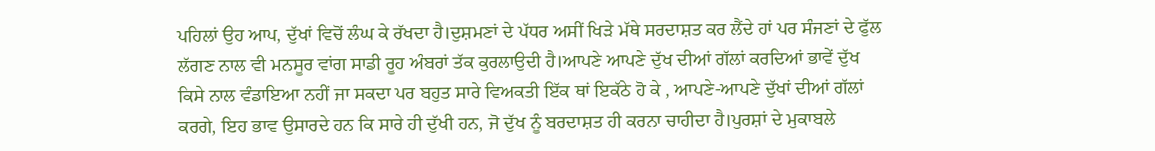ਪਹਿਲਾਂ ਉਹ ਆਪ, ਦੁੱਖਾਂ ਵਿਚੋਂ ਲੰਘ ਕੇ ਰੱਖਦਾ ਹੈ।ਦੁਸ਼ਮਣਾਂ ਦੇ ਪੱਧਰ ਅਸੀਂ ਖਿੜੇ ਮੱਥੇ ਸਰਦਾਸ਼ਤ ਕਰ ਲੈਂਦੇ ਹਾਂ ਪਰ ਸੰਜਣਾਂ ਦੇ ਫੁੱਲ ਲੱਗਣ ਨਾਲ ਵੀ ਮਨਸੂਰ ਵਾਂਗ ਸਾਡੀ ਰੂਹ ਅੰਬਰਾਂ ਤੱਕ ਕੁਰਲਾਉਦੀ ਹੈ।ਆਪਣੇ ਆਪਣੇ ਦੁੱਖ ਦੀਆਂ ਗੱਲਾਂ ਕਰਦਿਆਂ ਭਾਵੇਂ ਦੁੱਖ ਕਿਸੇ ਨਾਲ ਵੰਡਾਇਆ ਨਹੀਂ ਜਾ ਸਕਦਾ ਪਰ ਬਹੁਤ ਸਾਰੇ ਵਿਅਕਤੀ ਇੱਕ ਥਾਂ ਇਕੱਠੇ ਹੋ ਕੇ , ਆਪਣੇ-ਆਪਣੇ ਦੁੱਖਾਂ ਦੀਆਂ ਗੱਲਾਂ ਕਰਗੇ, ਇਹ ਭਾਵ ਉਸਾਰਦੇ ਹਨ ਕਿ ਸਾਰੇ ਹੀ ਦੁੱਖੀ ਹਨ, ਜੋ ਦੁੱਖ ਨੂੰ ਬਰਦਾਸ਼ਤ ਹੀ ਕਰਨਾ ਚਾਹੀਦਾ ਹੈ।ਪੁਰਸ਼ਾਂ ਦੇ ਮੁਕਾਬਲੇ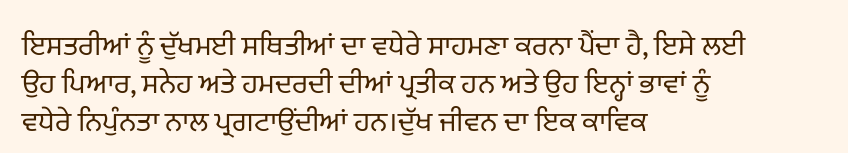ਇਸਤਰੀਆਂ ਨੂੰ ਦੁੱਖਮਈ ਸਥਿਤੀਆਂ ਦਾ ਵਧੇਰੇ ਸਾਹਮਣਾ ਕਰਨਾ ਪੈਂਦਾ ਹੈ, ਇਸੇ ਲਈ ਉਹ ਪਿਆਰ, ਸਨੇਹ ਅਤੇ ਹਮਦਰਦੀ ਦੀਆਂ ਪ੍ਰਤੀਕ ਹਨ ਅਤੇ ਉਹ ਇਨ੍ਹਾਂ ਭਾਵਾਂ ਨੂੰ ਵਧੇਰੇ ਨਿਪੁੰਨਤਾ ਨਾਲ ਪ੍ਰਗਟਾਉਂਦੀਆਂ ਹਨ।ਦੁੱਖ ਜੀਵਨ ਦਾ ਇਕ ਕਾਵਿਕ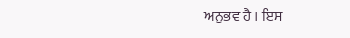ਅਨੁਭਵ ਹੈ । ਇਸ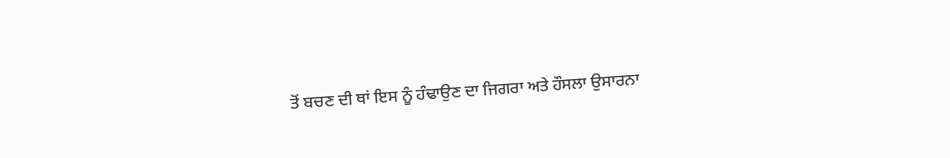ਤੋਂ ਬਚਣ ਦੀ ਥਾਂ ਇਸ ਨੂੰ ਹੰਢਾਉਣ ਦਾ ਜਿਗਰਾ ਅਤੇ ਹੌਸਲਾ ਉਸਾਰਨਾ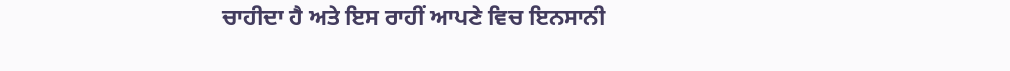ਚਾਹੀਦਾ ਹੈ ਅਤੇ ਇਸ ਰਾਹੀਂ ਆਪਣੇ ਵਿਚ ਇਨਸਾਨੀ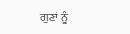ਗੁਣਾਂ ਨੂੰ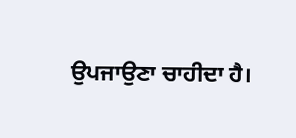ਉਪਜਾਉਣਾ ਚਾਹੀਦਾ ਹੈ।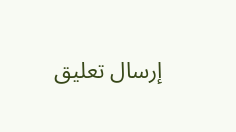إرسال تعليق